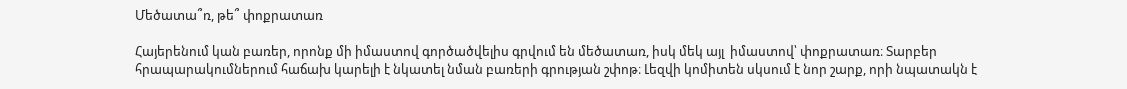Մեծատա՞ռ, թե՞ փոքրատառ

Հայերենում կան բառեր, որոնք մի իմաստով գործածվելիս գրվում են մեծատառ, իսկ մեկ այլ  իմաստով՝ փոքրատառ։ Տարբեր հրապարակումներում հաճախ կարելի է նկատել նման բառերի գրության շփոթ։ Լեզվի կոմիտեն սկսում է նոր շարք, որի նպատակն է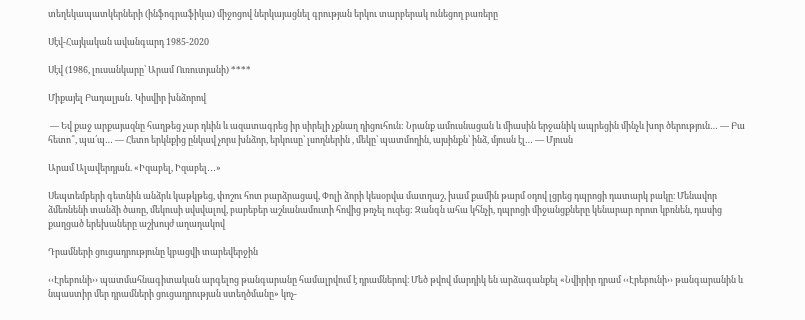տեղեկապատկերների (ինֆոգրաֆիկա) միջոցով ներկայացնել գրության երկու տարբերակ ունեցող բառերը

Սէվ-Հայկական ավանգարդ 1985-2020

Սէվ (1986, լուսանկարը՝ Արամ Ուռուտյանի) ****

Միքայել Բադալյան․ Կիսվիր խնձորով

 — Եվ քաջ արքայազնը հաղթեց չար դևին և ազատագրեց իր սիրելի չքնաղ դիցուհուն: Նրանք ամուսնացան և միասին երջանիկ ապրեցին մինչև խոր ծերություն… — Բա հետո՞, պա՛պ… — Հետո երկնքից ընկավ չորս խնձոր, երկուսը՝ լսողներին , մեկը՝ պատմողին, այսինքն՝ ինձ, մյուսն էլ… — Մյուսն

Արամ Ալավերդյան. «Իզաբել, Իզաբել․․․»

Սեպտեմբերի գետնին անձրև կաթկթեց, փոշու հոտ բարձրացավ, Փոլի ձորի կեսօրվա մատղաշ, խամ քամին թարմ օդով լցրեց դպրոցի դատարկ բակը։ Մենավոր ձմեռնենի տանձի ծառը, մեկուսի սվսվալով, բարեբեր աշնանամուտի հովից թռչել ուզեց: Զանգն ահա կհնչի, դպրոցի միջանցքները կենարար որոտ կբռնեն, դասից քաղցած երեխաները աշխույժ աղաղակով

Դրամների ցուցադրությունը կբացվի տարեվերջին

‹‹Էրեբունի›› պատմահնագիտական արգելոց թանգարանը համալրվում է դրամներով։ Մեծ թվով մարդիկ են արձագանքել «Նվիրիր դրամ ‹‹Էրեբունի›› թանգարանին և նպաստիր մեր դրամների ցուցադրության ստեղծմանը» կոչ-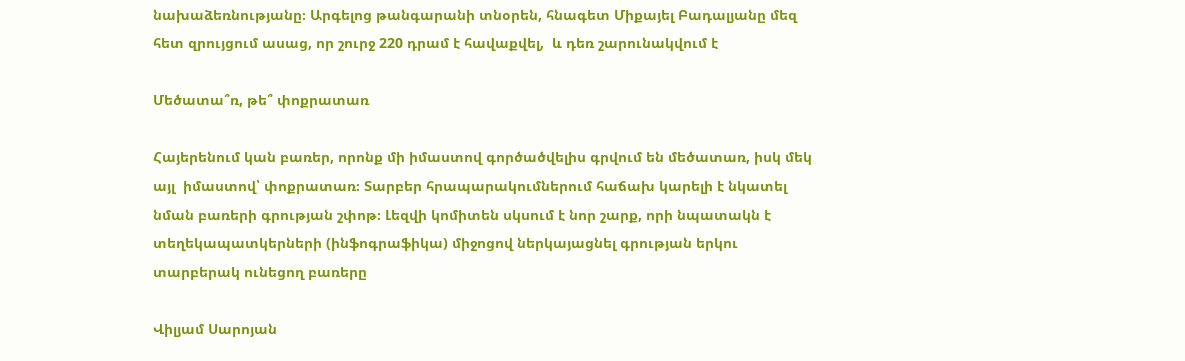նախաձեռնությանը։ Արգելոց թանգարանի տնօրեն, հնագետ Միքայել Բադալյանը մեզ հետ զրույցում ասաց, որ շուրջ 220 դրամ է հավաքվել,  և դեռ շարունակվում է

Մեծատա՞ռ, թե՞ փոքրատառ

Հայերենում կան բառեր, որոնք մի իմաստով գործածվելիս գրվում են մեծատառ, իսկ մեկ այլ  իմաստով՝ փոքրատառ։ Տարբեր հրապարակումներում հաճախ կարելի է նկատել նման բառերի գրության շփոթ։ Լեզվի կոմիտեն սկսում է նոր շարք, որի նպատակն է տեղեկապատկերների (ինֆոգրաֆիկա) միջոցով ներկայացնել գրության երկու տարբերակ ունեցող բառերը

Վիլյամ Սարոյան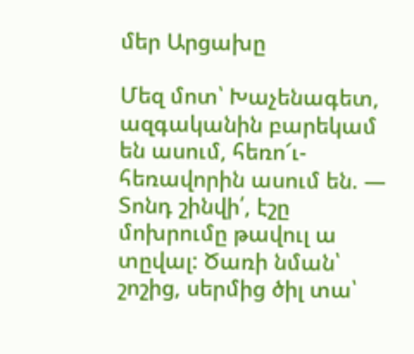մեր Արցախը

Մեզ մոտ՝ Խաչենագետ, ազգականին բարեկամ են ասում, հեռո՜ւ-հեռավորին ասում են. — Տոնդ շինվի՛, էշը մոխրումը թավուլ ա տըվալ: Ծառի նման՝ շոշից, սերմից ծիլ տա՝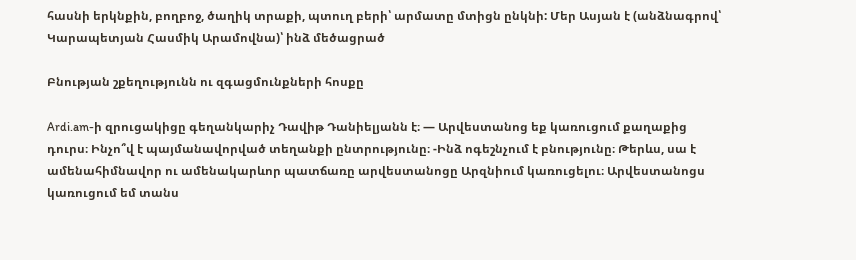հասնի երկնքին, բողբոջ, ծաղիկ տրաքի, պտուղ բերի՝ արմատը մտիցն ընկնի: Մեր Ասյան է (անձնագրով՝ Կարապետյան Հասմիկ Արամովնա)՝ ինձ մեծացրած

Բնության շքեղությունն ու զգացմունքների հոսքը

Ardi.am-ի զրուցակիցը գեղանկարիչ Դավիթ Դանիելյանն է։ — Արվեստանոց եք կառուցում քաղաքից դուրս։ Ինչո՞վ է պայմանավորված տեղանքի ընտրությունը։ -Ինձ ոգեշնչում է բնությունը։ Թերևս, սա է ամենահիմնավոր ու ամենակարևոր պատճառը արվեստանոցը Արզնիում կառուցելու։ Արվեստանոցս կառուցում եմ տանս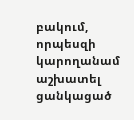բակում, որպեսզի կարողանամ աշխատել ցանկացած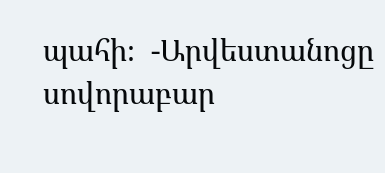պահի։  -Արվեստանոցը սովորաբար